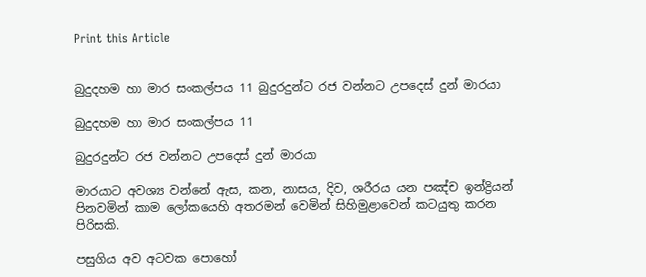Print this Article


බුදුදහම හා මාර සංකල්පය 11 බුදුරදුන්ට රජ වන්නට උපදෙස් දුන් මාරයා

බුදුදහම හා මාර සංකල්පය 11

බුදුරදුන්ට රජ වන්නට උපදෙස් දුන් මාරයා

මාරයාට අවශ්‍ය වන්නේ ඇස, කන, නාසය, දිව, ශරීරය යන පඤ්ච ඉන්ද්‍රියන් පිනවමින් කාම ලෝකයෙහි අතරමන් වෙමින් සිහිමුළාවෙන් කටයුතු කරන පිරිසකි.

පසුගිය අව අටවක පොහෝ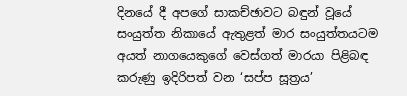දිනයේ දී අපගේ සාකච්ඡාවට බඳුන් වූයේ සංයුත්ත නිකායේ ඇතුළත් මාර සංයුත්තයටම අයත් නාගයෙකුගේ වෙස්ගත් මාරයා පිළිබඳ කරුණු ඉදිරිපත් වන ‘සප්ප සූත්‍රය’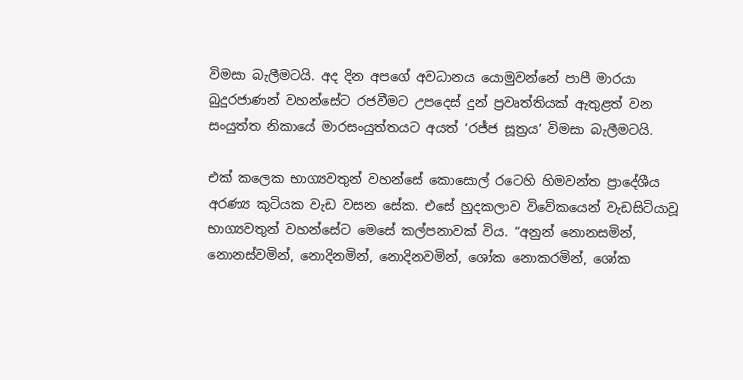විමසා බැලීමටයි. අද දින අපගේ අවධානය යොමුවන්නේ පාපී මාරයා බුදුරජාණන් වහන්සේට රජවීමට උපදෙස් දුන් ප්‍රවෘත්තියක් ඇතුළත් වන සංයුත්ත නිකායේ මාරසංයුත්තයට අයත් ‘රජ්ජ සූත්‍රය’ විමසා බැලීමටයි.

එක් කලෙක භාග්‍යවතුන් වහන්සේ කොසොල් රටෙහි හිමවන්ත ප්‍රාදේශීය අරණ්‍ය කුටියක වැඩ වසන සේක. එසේ හුදකලාව විවේකයෙන් වැඩසිටියාවූ භාග්‍යවතුන් වහන්සේට මෙසේ කල්පනාවක් විය. “අනුන් නොනසමින්, නොනස්වමින්, නොදිනමින්, නොදිනවමින්, ශෝක නොකරමින්, ශෝක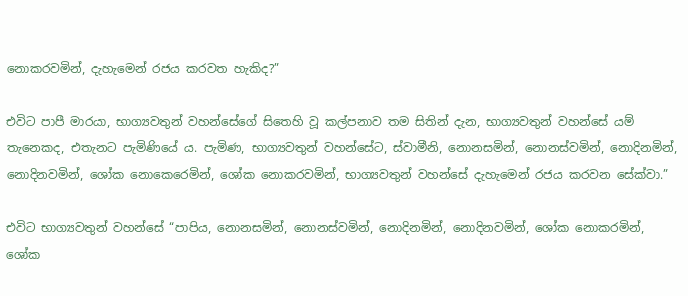නොකරවමින්, දැහැමෙන් රජය කරවත හැකිද?”

එවිට පාපී මාරයා, භාග්‍යවතුන් වහන්සේගේ සිතෙහි වූ කල්පනාව තම සිතින් දැන, භාග්‍යවතුන් වහන්සේ යම් තැනෙකද, එතැනට පැමිණියේ ය. පැමිණ, භාග්‍යවතුන් වහන්සේට, ස්වාමීනි, නොනසමින්, නොනස්වමින්, නොදිනමින්, නොදිනවමින්, ශෝක නොකෙරෙමින්, ශෝක නොකරවමින්, භාග්‍යවතුන් වහන්සේ දැහැමෙන් රජය කරවන සේක්වා.”

එවිට භාග්‍යවතුන් වහන්සේ “පාපිය, නොනසමින්, නොනස්වමින්, නොදිනමින්, නොදිනවමින්, ශෝක නොකරමින්, ශෝක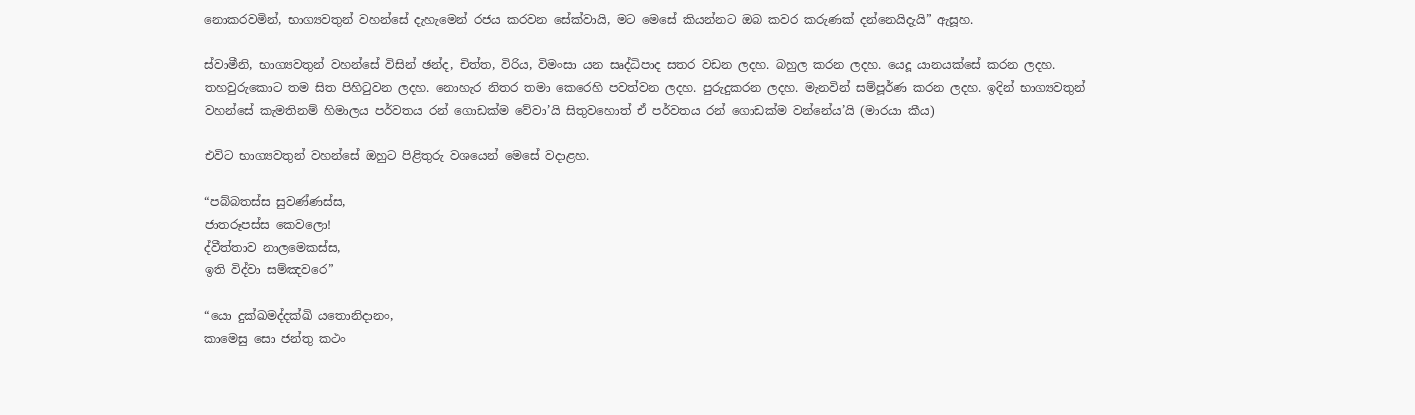නොකරවමින්, භාග්‍යවතුන් වහන්සේ දැහැමෙන් රජය කරවන සේක්වායි, මට මෙසේ කියන්නට ඔබ කවර කරුණක් දන්නෙයිදැයි” ඇසූහ.

ස්වාමීනි, භාග්‍යවතුන් වහන්සේ විසින් ඡන්ද, චිත්ත, විරිය, විමංසා යන සෘද්ධිපාද සතර වඩන ලදහ. බහුල කරන ලදහ. යෙදූ යානයක්සේ කරන ලදහ. තහවුරුකොට තම සිත පිහිටුවන ලදහ. නොහැර නිතර තමා කෙරෙහි පවත්වන ලදහ. පුරුදුකරන ලදහ. මැනවින් සම්පූර්ණ කරන ලදහ. ඉදින් භාග්‍යවතුන් වහන්සේ කැමතිනම් හිමාලය පර්වතය රන් ගොඩක්ම වේවා’යි සිතුවහොත් ඒ පර්වතය රන් ගොඩක්ම වන්නේය’යි (මාරයා කීය)

එවිට භාග්‍යවතුන් වහන්සේ ඔහුට පිළිතුරු වශයෙන් මෙසේ වදාළහ.

“පබ්බතස්ස සුවණ්ණස්ස,
ජාතරූපස්ස කෙවලො!
ද්වීත්තාව නාලමෙකස්ස,
ඉති විද්වා සම්ඤවරෙ”

“යො දුක්ඛමද්දක්ඛි යතොනිදානං,
කාමෙසු සො ජන්තු කථං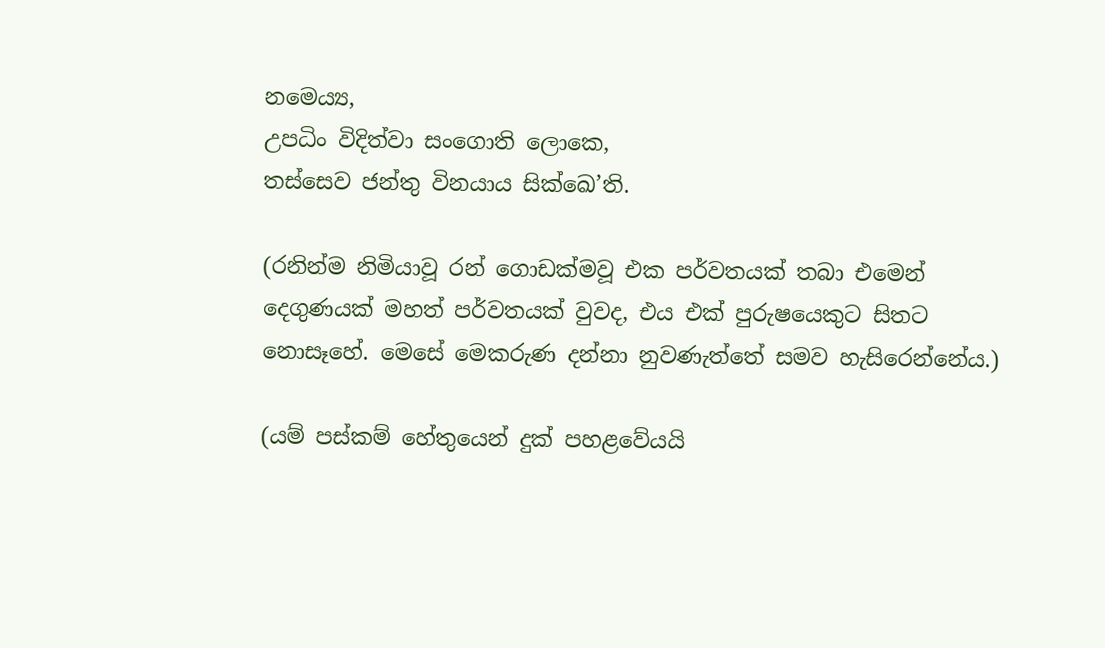නමෙය්‍ය,
උපධිං විදිත්වා සංගොති ලොකෙ,
තස්සෙව ජන්තු විනයාය සික්ඛෙ’ති.

(රනින්ම නිමියාවූ රන් ගොඩක්මවූ එක පර්වතයක් තබා එමෙන් දෙගුණයක් මහත් පර්වතයක් වුවද, එය එක් පුරුෂයෙකුට සිතට නොසෑහේ. මෙසේ මෙකරුණ දන්නා නුවණැත්තේ සමව හැසිරෙන්නේය.)

(යම් පස්කම් හේතුයෙන් දුක් පහළවේයයි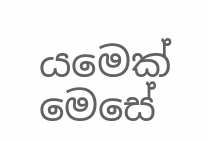යමෙක් මෙසේ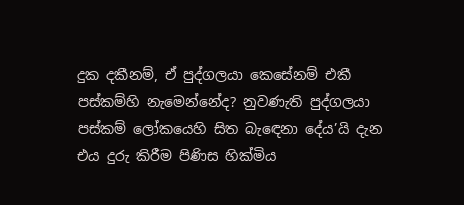දුක දකීනම්, ඒ පුද්ගලයා කෙසේනම් එකී පස්කම්හි නැමෙන්නේද? නුවණැති පුද්ගලයා පස්කම් ලෝකයෙහි සිත බැඳෙනා දේය’යි දැන එය දුරු කිරීම පිණිස හික්මිය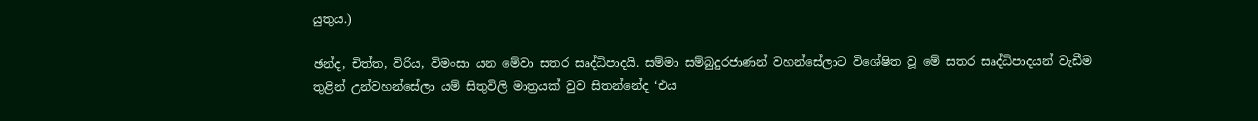යුතුය.)

ඡන්ද, චිත්ත, විරිය, විමංසා යන මේවා සතර සෘද්ධිපාදයි. සම්මා සම්බුදුරජාණන් වහන්සේලාට විශේෂිත වූ මේ සතර සෘද්ධිපාදයන් වැඩීම තුළින් උන්වහන්සේලා යම් සිතුවිලි මාත්‍රයක් වුව සිතන්නේද ‘එය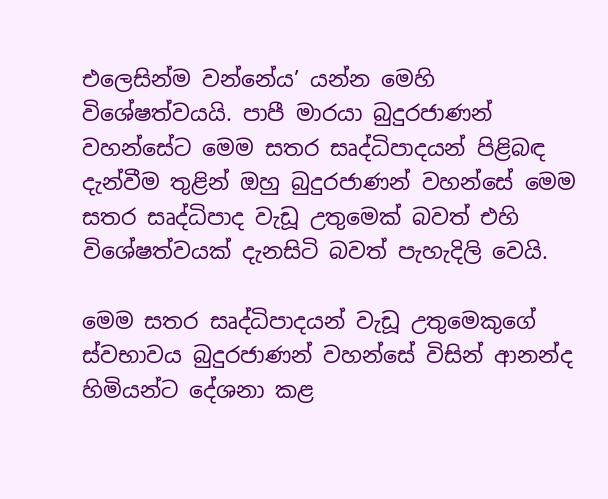එලෙසින්ම වන්නේය’ යන්න මෙහි විශේෂත්වයයි. පාපී මාරයා බුදුරජාණන් වහන්සේට මෙම සතර සෘද්ධිපාදයන් පිළිබඳ දැන්වීම තුළින් ඔහු බුදුරජාණන් වහන්සේ මෙම සතර සෘද්ධිපාද වැඩූ උතුමෙක් බවත් එහි විශේෂත්වයක් දැනසිටි බවත් පැහැදිලි වෙයි.

මෙම සතර සෘද්ධිපාදයන් වැඩූ උතුමෙකුගේ ස්වභාවය බුදුරජාණන් වහන්සේ විසින් ආනන්ද හිමියන්ට දේශනා කළ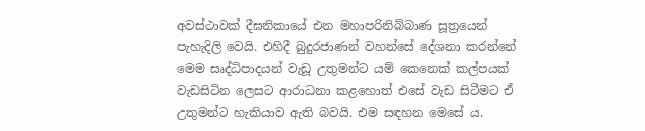අවස්ථාවක් දීඝනිකායේ එන මහාපරිනිබ්බාණ සූත්‍රයෙන් පැහැදිලි වෙයි. එහිදී බුදුරජාණන් වහන්සේ දේශනා කරන්නේ මෙම සෘද්ධිපාදයන් වැඩූ උතුමන්ට යම් කෙනෙක් කල්පයක් වැඩසිටින ලෙසට ආරාධනා කළහොත් එසේ වැඩ සිටීමට ඒ උතුමන්ට හැකියාව ඇති බවයි. එම සඳහන මෙසේ ය.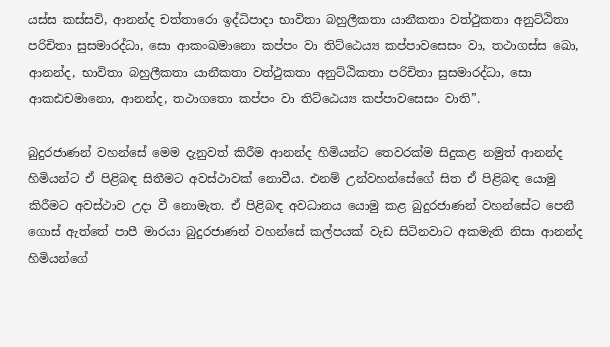යස්ස කස්සවි, ආනන්ද චත්තාරො ඉද්ධිපාදා භාවිතා බහුලීකතා යානීකතා වත්ථුකතා අනුට්ඨිතා පරිචිතා සුසමාරද්ධා, සො ආකංඛමානො කප්පං වා තිට්ඨෙය්‍ය කප්පාවසෙසං වා, තථාගස්ස ඛො, ආනන්ද, භාවිතා බහුලීකතා යානීකතා වත්ථුකතා අනුට්ඨිකතා පරිචිතා සුසමාරද්ධා, සො ආකඪචමානො, ආනන්ද, තථාගතො කප්පං වා තිට්ඨෙය්‍ය කප්පාවසෙසං වාති”.

බුදුරජාණන් වහන්සේ මෙම දැනුවත් කිරීම ආනන්ද හිමියන්ට තෙවරක්ම සිදුකළ නමුත් ආනන්ද හිමියන්ට ඒ පිළිබඳ සිතීමට අවස්ථාවක් නොවීය. එනම් උන්වහන්සේගේ සිත ඒ පිළිබඳ යොමු කිරීමට අවස්ථාව උදා වී නොමැත. ඒ පිළිබඳ අවධානය යොමු කළ බුදුරජාණන් වහන්සේට පෙනී ගොස් ඇත්තේ පාපී මාරයා බුදුරජාණන් වහන්සේ කල්පයක් වැඩ සිටිනවාට අකමැති නිසා ආනන්ද හිමියන්ගේ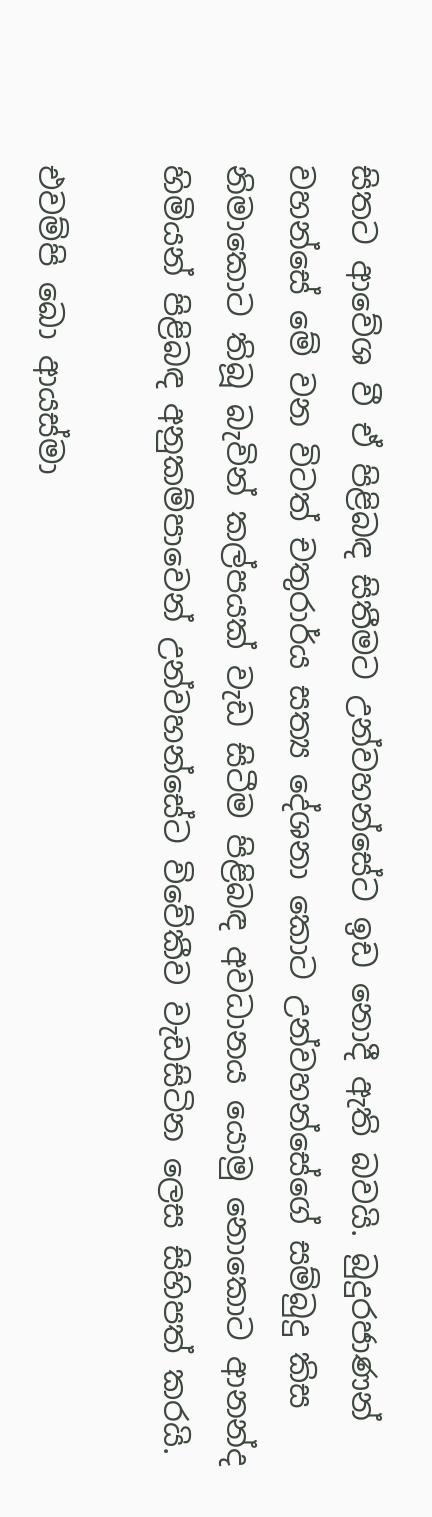සිතට ආවේශ වී ඒ පිළිබඳ සිතීමට උන්වහන්සේට ඉඩ නොදී ඇති බවයි. බුදුරජාණන් වහන්සේ මේ වන විටත් චතුරාර්ය සත්‍ය දේශනා කොට උන්වහන්සේගේ සම්බුදු කිස නිමාකොට තිබූ බැවින් කල්පයක් වැඩ සිටීම පිළිබඳ අවධානය යොමු නොකොට ආනන්ද හිමියන් පිළිබඳ අනුකම්පාවෙන් උන්වහන්සේට විවේකීව වැඩසිටින ලෙස සිහිපත් කරයි.

එවම්පි ඛො ආයස්මා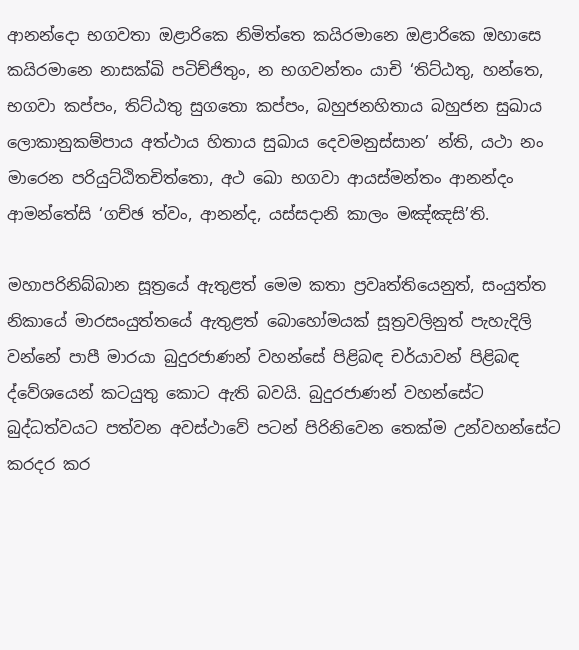ආනන්දො භගවතා ඔළාරිකෙ නිමිත්තෙ කයිරමානෙ ඔළාරිකෙ ඔහාසෙ කයිරමානෙ නාසක්ඛි පටිච්ජිතුං, න භගවන්තං යාචි ‘තිට්ඨතු, හන්තෙ, භගවා කප්පං, තිට්ඨතු සුගතො කප්පං, බහුජනහිතාය බහුජන සුඛාය ලොකානුකම්පාය අත්ථාය හිතාය සුඛාය දෙවමනුස්සාන’ න්ති, යථා නං මාරෙන පරියුට්ඨිතචිත්තො, අථ ඛො භගවා ආයස්මන්තං ආනන්දං ආමන්තේසි ‘ගච්ඡ ත්වං, ආනන්ද, යස්සදානි කාලං මඤ්ඤසි’ති.

මහාපරිනිබ්බාන සූත්‍රයේ ඇතුළත් මෙම කතා ප්‍රවෘත්තියෙනුත්, සංයුත්ත නිකායේ මාරසංයුත්තයේ ඇතුළත් බොහෝමයක් සූත්‍රවලිනුත් පැහැදිලි වන්නේ පාපී මාරයා බුදුරජාණන් වහන්සේ පිළිබඳ චර්යාවන් පිළිබඳ ද්වේශයෙන් කටයුතු කොට ඇති බවයි. බුදුරජාණන් වහන්සේට බුද්ධත්වයට පත්වන අවස්ථාවේ පටන් පිරිනිවෙන තෙක්ම උන්වහන්සේට කරදර කර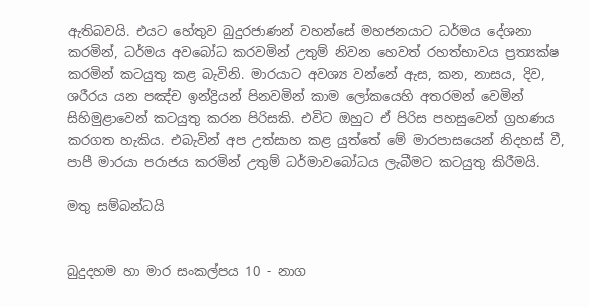ඇතිබවයි. එයට හේතුව බුදුරජාණන් වහන්සේ මහජනයාට ධර්මය දේශනා කරමින්, ධර්මය අවබෝධ කරවමින් උතුම් නිවන හෙවත් රහත්භාවය ප්‍රත්‍යක්ෂ කරමින් කටයුතු කළ බැවිනි. මාරයාට අවශ්‍ය වන්නේ ඇස, කන, නාසය, දිව, ශරීරය යන පඤ්ච ඉන්ද්‍රියන් පිනවමින් කාම ලෝකයෙහි අතරමන් වෙමින් සිහිමුළාවෙන් කටයුතු කරන පිරිසකි. එවිට ඔහුට ඒ පිරිස පහසුවෙන් ග්‍රහණය කරගත හැකිය. එබැවින් අප උත්සාහ කළ යුත්තේ මේ මාරපාසයෙන් නිදහස් වී, පාපී මාරයා පරාජය කරමින් උතුම් ධර්මාවබෝධය ලැබීමට කටයුතු කිරීමයි.

මතු සම්බන්ධයි


බුදුදහම හා මාර සංකල්පය 10 - නාග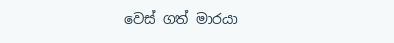වෙස් ගත් මාරයා